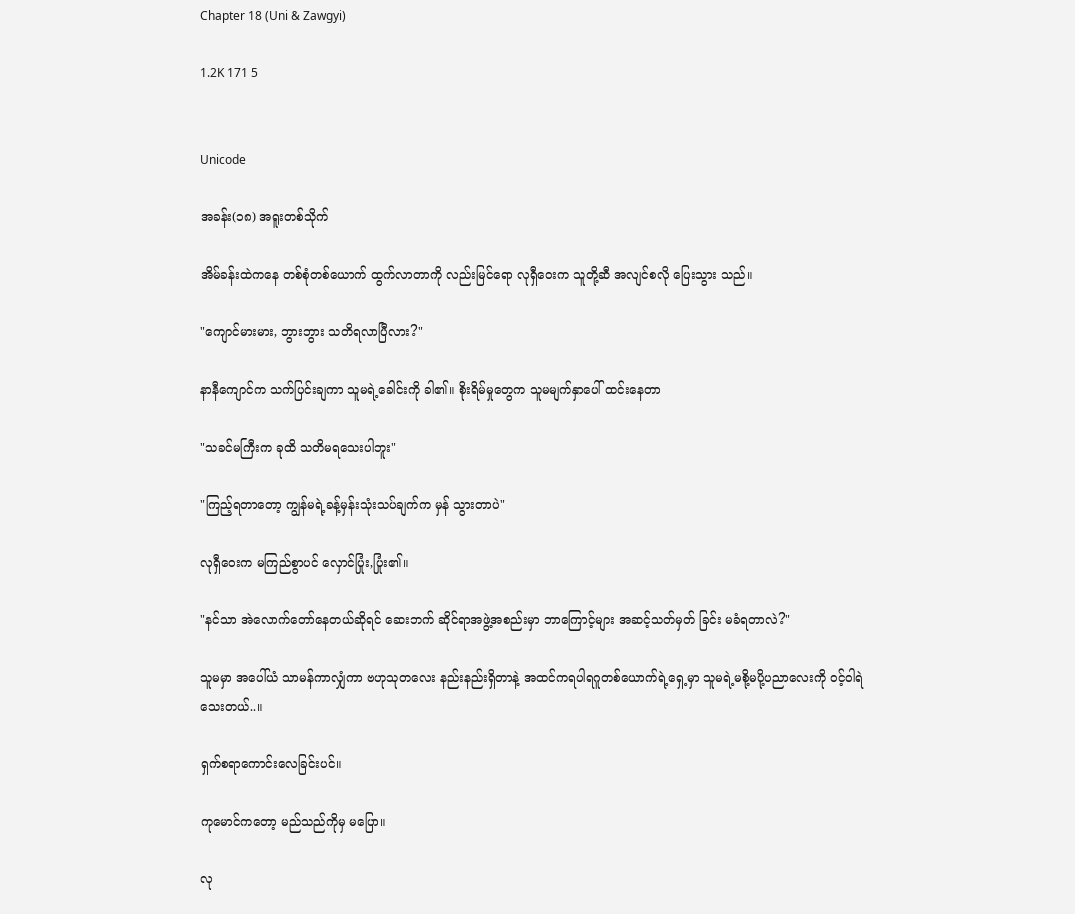Chapter 18 (Uni & Zawgyi)

1.2K 171 5


Unicode

အခန်း(၁၈) အရူးတစ်သိုက်

အိမ်ခန်းထဲကနေ တစ်စုံတစ်ယောက် ထွက်လာတာကို လည်းမြင်ရော လုရှီဝေးက သူတို့ဆီ အလျင်စလို ပြေးသွား သည်။

"ကျောင်မားမား, ဘွားဘွား သတိရလာပြီလား?"

နာနီကျောင်က သက်ပြင်းချကာ သူမရဲ့ခေါင်းကို ခါ၏။ စိုးရိမ်မှုတွေက သူမမျက်နှာပေါ် ထင်းနေတာ

"သခင်မကြီးက ခုထိ သတိမရသေးပါဘူး"

"ကြည့်ရတာတော့ ကျွန်မရဲ့ခန့်မှန်းသုံးသပ်ချက်က မှန် သွားတာပဲ"

လုရှီဝေးက မကြည်စွာပင် လှောင်ပြုံး,ပြုံး၏။

"နင်သာ အဲလောက်တော်နေတယ်ဆိုရင် ဆေးဘက် ဆိုင်ရာအဖွဲ့အစည်းမှာ ဘာကြောင့်များ အဆင့်သတ်မှတ် ခြင်း မခံရတာလဲ?"

သူမမှာ အပေါ်ယံ သာမန်ကာလျှံကာ ဗဟုသုတလေး နည်းနည်းရှိတာနဲ့ အထင်ကရပါရဂူတစ်ယောက်ရဲ့ရှေ့မှာ သူမရဲ့မစို့မပို့ပညာလေးကို ဝင့်ဝါရဲသေးတယ်..။

ရှက်စရာကောင်းလေခြင်းပင်။

ကုမောင်ကတော့ မည်သည်ကိုမှ မပြော။

လု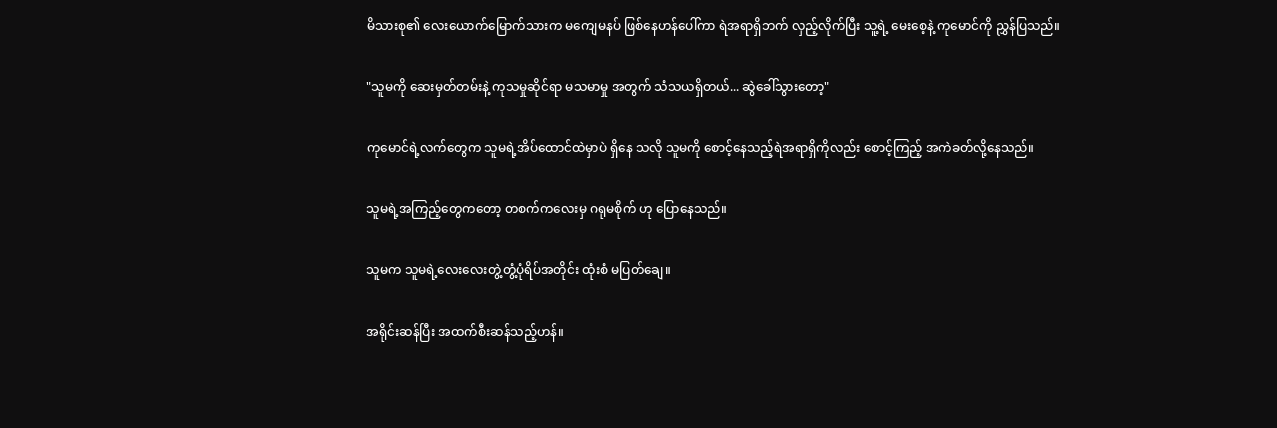မိသားစု၏ လေးယောက်မြောက်သားက မကျေမနပ် ဖြစ်နေဟန်ပေါ်ကာ ရဲအရာရှိဘက် လှည့်လိုက်ပြီး သူ့ရဲ့ မေးစေ့နဲ့ ကုမောင်ကို ညွှန်ပြသည်။

"သူမကို ဆေးမှတ်တမ်းနဲ့ ကုသမှုဆိုင်ရာ မသမာမှု အတွက် သံသယရှိတယ်... ဆွဲခေါ်သွားတော့"

ကုမောင်ရဲ့လက်တွေက သူမရဲ့အိပ်ထောင်ထဲမှာပဲ ရှိနေ သလို သူမကို စောင့်နေသည့်ရဲအရာရှိကိုလည်း စောင့်ကြည့် အကဲခတ်လို့နေသည်။

သူမရဲ့အကြည့်တွေကတော့ တစက်ကလေးမှ ဂရုမစိုက် ဟု ပြောနေသည်။

သူမက သူမရဲ့လေးလေးတွဲ့တွံ့ပုံရိပ်အတိုင်း ထုံးစံ မပြတ်ချေ။

အရိုင်းဆန်ပြီး အထက်စီးဆန်သည့်ဟန်။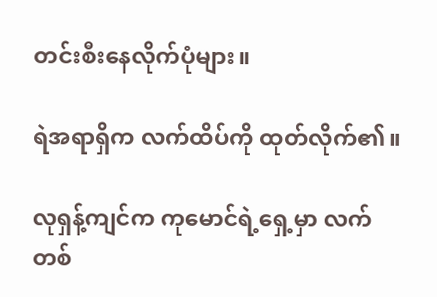တင်းစီးနေလိုက်ပုံများ။

ရဲအရာရှိက လက်ထိပ်ကို ထုတ်လိုက်၏။

လုရှန့်ကျင်က ကုမောင်ရဲ့ရှေ့မှာ လက်တစ်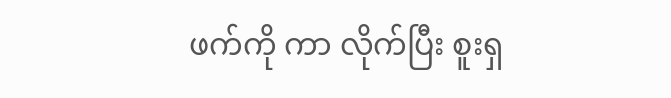ဖက်ကို ကာ လိုက်ပြီး စူးရှ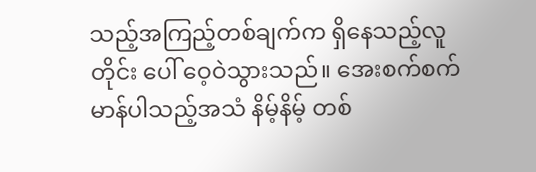သည့်အကြည့်တစ်ချက်က ရှိနေသည့်လူတိုင်း ပေါ် ဝေ့ဝဲသွားသည်။ အေးစက်စက်မာန်ပါသည့်အသံ နိမ့်နိမ့် တစ်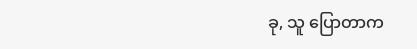ခု, သူ ပြောတာက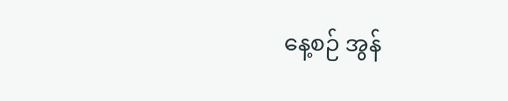နေ့စဉ် အွန်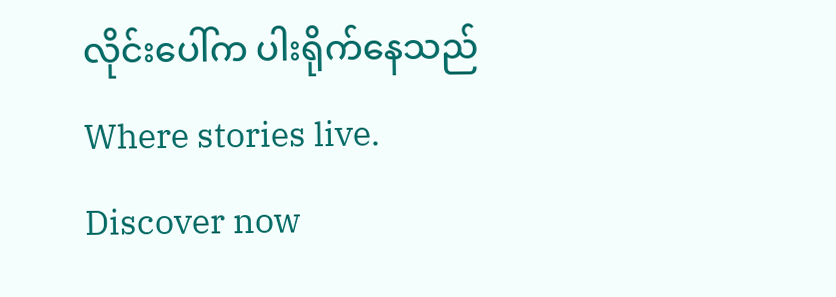လိုင်းပေါ်က ပါးရိုက်နေသည်Where stories live. Discover now